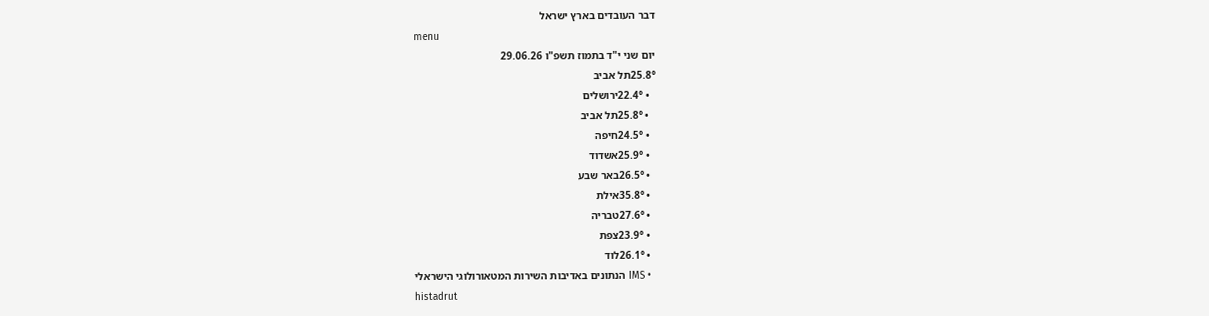דבר העובדים בארץ ישראל
menu
יום שני י"ד בתמוז תשפ"ו 29.06.26
25.8°תל אביב
  • 22.4°ירושלים
  • 25.8°תל אביב
  • 24.5°חיפה
  • 25.9°אשדוד
  • 26.5°באר שבע
  • 35.8°אילת
  • 27.6°טבריה
  • 23.9°צפת
  • 26.1°לוד
  • IMS הנתונים באדיבות השירות המטאורולוגי הישראלי
histadrut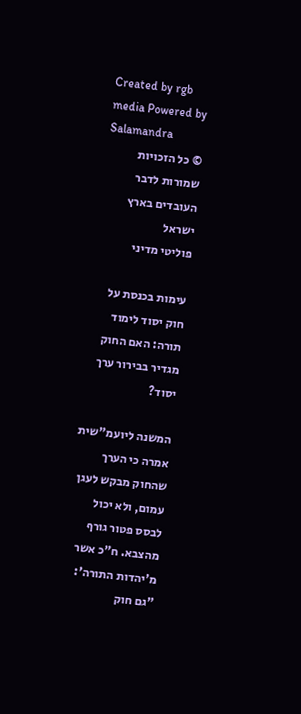Created by rgb media Powered by Salamandra
© כל הזכויות שמורות לדבר העובדים בארץ ישראל
פוליטי מדיני

עימות בכנסת על חוק יסוד לימוד תורה: האם החוק מגדיר בבירור ערך יסוד?

המשנה ליועמ"שית אמרה כי הערך שהחוק מבקש לעגן עמום, ולא יכול לבסס פטור גורף מהצבא. ח"כ אשר מ'יהדות התורה': "גם חוק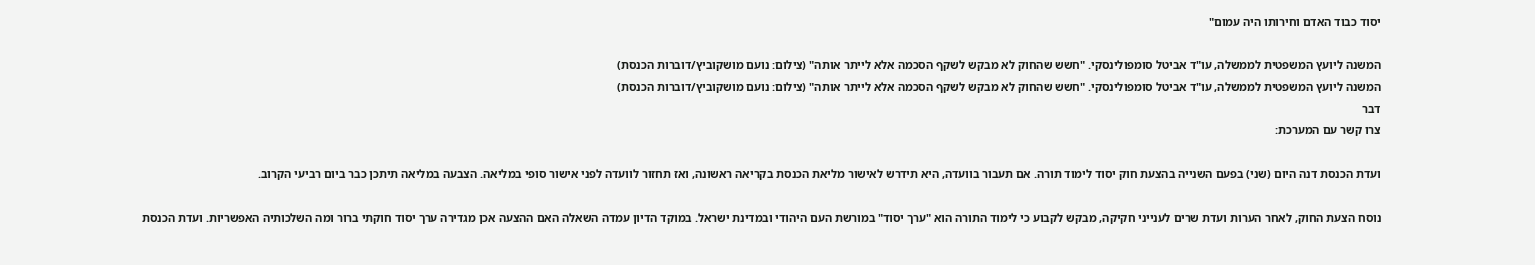יסוד כבוד האדם וחירותו היה עמום"

המשנה ליועץ המשפטית לממשלה, עו"ד אביטל סומפולינסקי. "חשש שהחוק לא מבקש לשקף הסכמה אלא לייתר אותה" (צילום: נועם מושקוביץ/דוברות הכנסת)
המשנה ליועץ המשפטית לממשלה, עו"ד אביטל סומפולינסקי. "חשש שהחוק לא מבקש לשקף הסכמה אלא לייתר אותה" (צילום: נועם מושקוביץ/דוברות הכנסת)
דבר
צרו קשר עם המערכת:

ועדת הכנסת דנה היום (שני) בפעם השנייה בהצעת חוק יסוד לימוד תורה. אם תעבור בוועדה, היא תידרש לאישור מליאת הכנסת בקריאה ראשונה, ואז תחזור לוועדה לפני אישור סופי במליאה. הצבעה במליאה תיתכן כבר ביום רביעי הקרוב.

נוסח הצעת החוק, לאחר הערות ועדת שרים לענייני חקיקה, מבקש לקבוע כי לימוד התורה הוא "ערך יסוד" במורשת העם היהודי ובמדינת ישראל. במוקד הדיון עמדה השאלה האם ההצעה אכן מגדירה ערך יסוד חוקתי ברור ומה השלכותיה האפשריות. ועדת הכנסת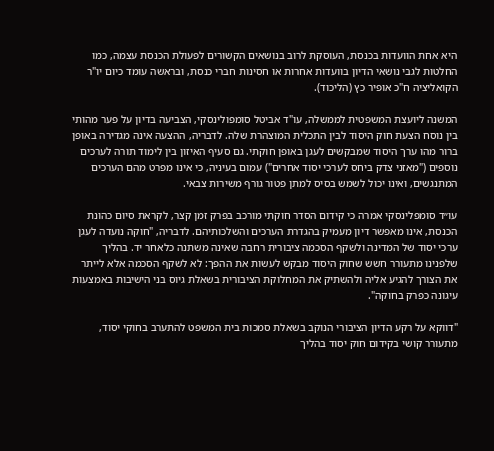היא אחת הוועדות בכנסת, העוסקת לרוב בנושאים הקשורים לפעולת הכנסת עצמה, כמו החלטות לגבי נושאי הדיון בוועדות אחרות או חסינות חברי כנסת, ובראשה עומד כיום יו"ר הקואליציה ח"כ אופיר כץ (הליכוד).

המשנה ליועצת המשפטית לממשלה, עו"ד אביטל סומפולינסקי, הצביעה בדיון על פער מהותי בין נוסח הצעת חוק היסוד לבין התכלית המוצהרת שלה. לדבריה, ההצעה אינה מגדירה באופן ברור מהו ערך היסוד שמבקשים לעגן באופן חוקתי. גם סעיף האיזון בין לימוד תורה לערכים נוספים ("מאזני צדק ביחס לערכי יסוד אחרים") עמום בעיניה, כי אינו מפרט מהם הערכים המתנגשים, ואינו יכול לשמש בסיס למתן פטור גורף משירות צבאי.

עו״ד סומפלינסקי אמרה כי קידום הסדר חוקתי מורכב בפרק זמן קצר, לקראת סיום כהונת הכנסת, אינו מאפשר דיון מעמיק בהגדרת הערכים והשלכותיהם. לדבריה, "חוקה נועדה לעגן ערכי יסוד של המדינה ולשקף הסכמה ציבורית רחבה שאינה משתנה כלאחר יד. בהליך שלפנינו מתעורר חשש שחוק היסוד מבקש לעשות את ההפך: לא לשקף הסכמה אלא לייתר את הצורך להגיע אליה ולהשתיק את המחלוקת הציבורית בשאלת גיוס בני הישיבות באמצעות עיגונה כפרק בחוקה".

"דווקא על רקע הדיון הציבורי הנוקב בשאלת סמכות בית המשפט להתערב בחוקי יסוד, מתעורר קושי בקידום חוק יסוד בהליך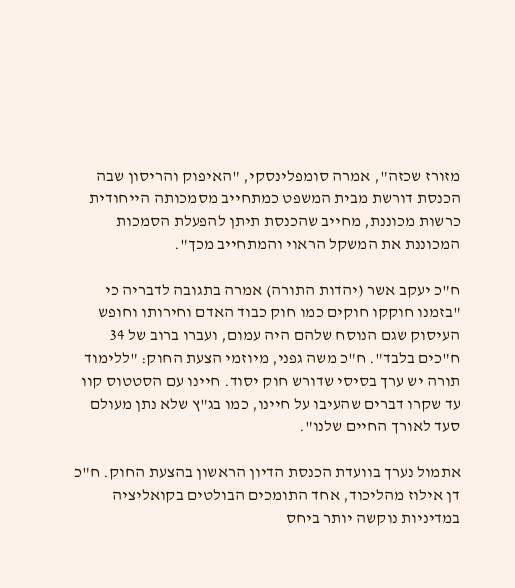מזורז שכזה", אמרה סומפלינסקי, "האיפוק והריסון שבה הכנסת דורשת מבית המשפט כמתחייב מסמכותה הייחודית כרשות מכוננת, מחייב שהכנסת תיתן להפעלת הסמכות המכוננת את המשקל הראוי והמתחייב מכך".

ח"כ יעקב אשר (יהדות התורה) אמרה בתגובה לדבריה כי "בזמנו חוקקו חוקים כמו חוק כבוד האדם וחירותו וחופש העיסוק שגם הנוסח שלהם היה עמום, ועברו ברוב של 34 ח"כים בלבד". ח"כ משה גפני, מיוזמי הצעת החוק: "ללימוד תורה יש ערך בסיסי שדורש חוק יסוד. חיינו עם הסטטוס קוו עד שקרו דברים שהעיבו על חיינו, כמו בג"ץ שלא נתן מעולם סעד לאורך החיים שלנו".

אתמול נערך בוועדת הכנסת הדיון הראשון בהצעת החוק. ח"כ דן אילוז מהליכוד, אחד התומכים הבולטים בקואליציה במדיניות נוקשה יותר ביחס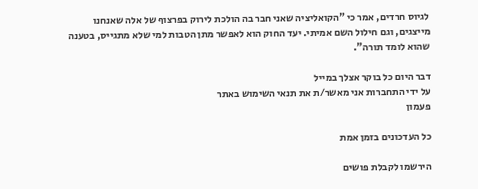לגיוס חרדים, אמר כי "הקואליציה שאני חבר בה הולכת לירוק בפרצוף של אלה שאנחנו מייצגים, וגם חילול השם אמיתי. יעד החוק הוא לאפשר מתן הטבות למי שלא מתגייס, בטענה שהוא לומד תורה".

דבר היום כל בוקר אצלך במייל
על ידי התחברות אני מאשר/ת את תנאי השימוש באתר
פעמון

כל העדכונים בזמן אמת

הירשמו לקבלת פושים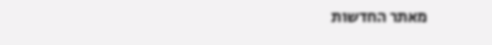מאתר החדשות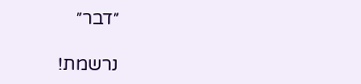״דבר״

נרשמת!